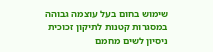שימוש בחום בעל עוצמה גבוהה במסגרות קטנות לתיקון זכוכית
ניסיון לשים מחמם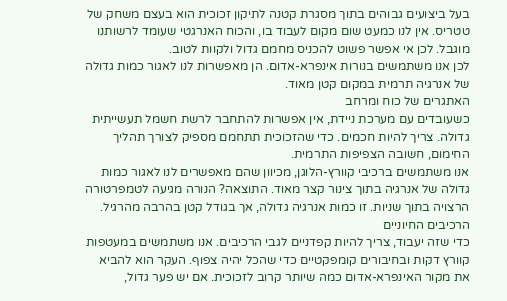בעל ביצועים גבוהים בתוך מסגרת קטנה לתיקון זכוכית הוא בעצם משחק של טטריס. אין לנו כמעט שום מקום לעבוד בו, והכוח האנרגטי שעומד לרשותנו מוגבל. לכן אי אפשר פשוט להכניס מחמם גדול ולקוות לטוב.
לכן אנו משתמשים בנורות אינפרא-אדום. הן מאפשרות לנו לאגור כמות גדולה של אנרגיה תרמית במקום קטן מאוד.
האתגרים של כוח ומרחב
כשעובדים עם מערכת ניידת, אין אפשרות להתחבר לרשת חשמל תעשייתית גדולה. צריך להיות חכמים. כדי שהזכוכית תתחמם מספיק לצורך תהליך החימום, חשובה הצפיפות התרמית.
אנו משתמשים ברכיבי קוורץ-הלוגן, מכיוון שהם מאפשרים לנו לאגור כמות גדולה של אנרגיה בתוך צינור קצר מאוד. התוצאה? הנורה מגיעה לטמפרטורה הרצויה בתוך שניות. זו כמות אנרגיה גדולה, אך בגודל קטן בהרבה מהרגיל.
הרכיבים החיוניים
כדי שזה יעבוד, צריך להיות קפדניים לגבי הרכיבים. אנו משתמשים במעטפות קוורץ דקות ובחיבורים קומפקטיים כדי שהכל יהיה צפוף. העקר הוא להביא את מקור האינפרא-אדום כמה שיותר קרוב לזכוכית. אם יש פער גדול,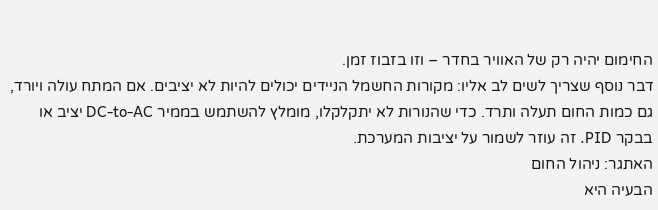החימום יהיה רק של האוויר בחדר – וזו בזבוז זמן.
דבר נוסף שצריך לשים לב אליו: מקורות החשמל הניידים יכולים להיות לא יציבים. אם המתח עולה ויורד, גם כמות החום תעלה ותרד. כדי שהנורות לא יתקלקלו, מומלץ להשתמש בממיר DC-to-AC יציב או בבקר PID. זה עוזר לשמור על יציבות המערכת.
האתגר: ניהול החום
הבעיה היא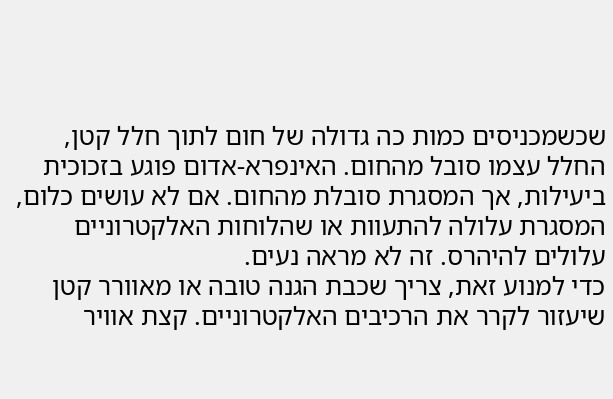שכשמכניסים כמות כה גדולה של חום לתוך חלל קטן, החלל עצמו סובל מהחום. האינפרא-אדום פוגע בזכוכית ביעילות, אך המסגרת סובלת מהחום. אם לא עושים כלום, המסגרת עלולה להתעוות או שהלוחות האלקטרוניים עלולים להיהרס. זה לא מראה נעים.
כדי למנוע זאת, צריך שכבת הגנה טובה או מאוורר קטן שיעזור לקרר את הרכיבים האלקטרוניים. קצת אוויר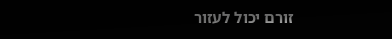זורם יכול לעזור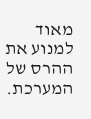מאוד למנוע את ההרס של המערכת.